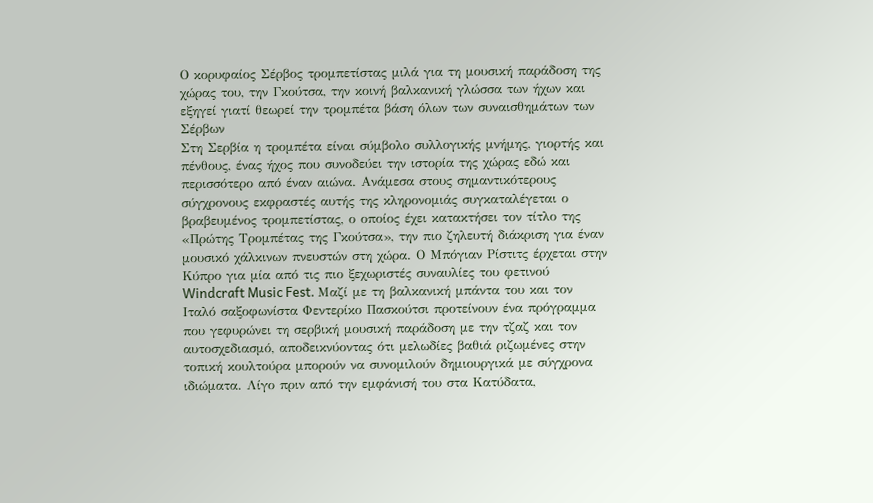Ο κορυφαίος Σέρβος τρομπετίστας μιλά για τη μουσική παράδοση της χώρας του, την Γκούτσα, την κοινή βαλκανική γλώσσα των ήχων και εξηγεί γιατί θεωρεί την τρομπέτα βάση όλων των συναισθημάτων των Σέρβων
Στη Σερβία η τρομπέτα είναι σύμβολο συλλογικής μνήμης, γιορτής και πένθους, ένας ήχος που συνοδεύει την ιστορία της χώρας εδώ και περισσότερο από έναν αιώνα. Ανάμεσα στους σημαντικότερους σύγχρονους εκφραστές αυτής της κληρονομιάς συγκαταλέγεται ο βραβευμένος τρομπετίστας, ο οποίος έχει κατακτήσει τον τίτλο της «Πρώτης Τρομπέτας της Γκούτσα», την πιο ζηλευτή διάκριση για έναν μουσικό χάλκινων πνευστών στη χώρα. Ο Μπόγιαν Ρίστιτς έρχεται στην Κύπρο για μία από τις πιο ξεχωριστές συναυλίες του φετινού Windcraft Music Fest. Μαζί με τη βαλκανική μπάντα του και τον Ιταλό σαξοφωνίστα Φεντερίκο Πασκούτσι προτείνουν ένα πρόγραμμα που γεφυρώνει τη σερβική μουσική παράδοση με την τζαζ και τον αυτοσχεδιασμό, αποδεικνύοντας ότι μελωδίες βαθιά ριζωμένες στην τοπική κουλτούρα μπορούν να συνομιλούν δημιουργικά με σύγχρονα ιδιώματα. Λίγο πριν από την εμφάνισή του στα Κατύδατα,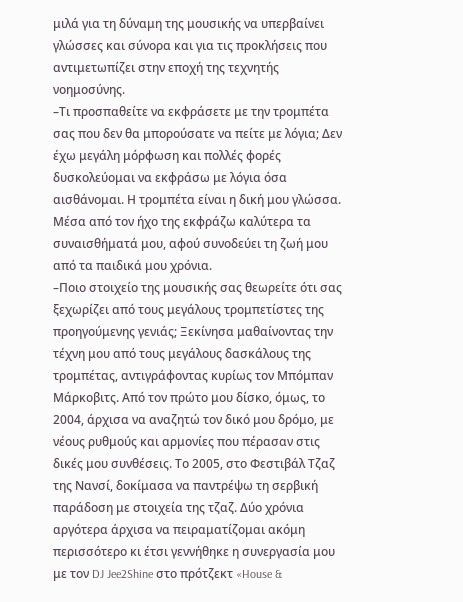μιλά για τη δύναμη της μουσικής να υπερβαίνει γλώσσες και σύνορα και για τις προκλήσεις που αντιμετωπίζει στην εποχή της τεχνητής νοημοσύνης.
–Τι προσπαθείτε να εκφράσετε με την τρομπέτα σας που δεν θα μπορούσατε να πείτε με λόγια; Δεν έχω μεγάλη μόρφωση και πολλές φορές δυσκολεύομαι να εκφράσω με λόγια όσα αισθάνομαι. Η τρομπέτα είναι η δική μου γλώσσα. Μέσα από τον ήχο της εκφράζω καλύτερα τα συναισθήματά μου, αφού συνοδεύει τη ζωή μου από τα παιδικά μου χρόνια.
–Ποιο στοιχείο της μουσικής σας θεωρείτε ότι σας ξεχωρίζει από τους μεγάλους τρομπετίστες της προηγούμενης γενιάς; Ξεκίνησα μαθαίνοντας την τέχνη μου από τους μεγάλους δασκάλους της τρομπέτας, αντιγράφοντας κυρίως τον Μπόμπαν Μάρκοβιτς. Από τον πρώτο μου δίσκο, όμως, το 2004, άρχισα να αναζητώ τον δικό μου δρόμο, με νέους ρυθμούς και αρμονίες που πέρασαν στις δικές μου συνθέσεις. Το 2005, στο Φεστιβάλ Τζαζ της Νανσί, δοκίμασα να παντρέψω τη σερβική παράδοση με στοιχεία της τζαζ. Δύο χρόνια αργότερα άρχισα να πειραματίζομαι ακόμη περισσότερο κι έτσι γεννήθηκε η συνεργασία μου με τον DJ Jee2Shine στο πρότζεκτ «House &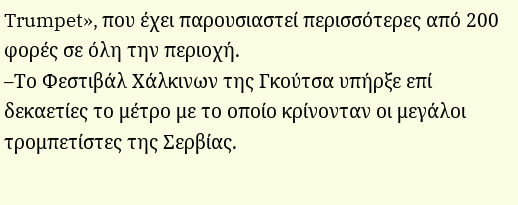Trumpet», που έχει παρουσιαστεί περισσότερες από 200 φορές σε όλη την περιοχή.
–Το Φεστιβάλ Χάλκινων της Γκούτσα υπήρξε επί δεκαετίες το μέτρο με το οποίο κρίνονταν οι μεγάλοι τρομπετίστες της Σερβίας.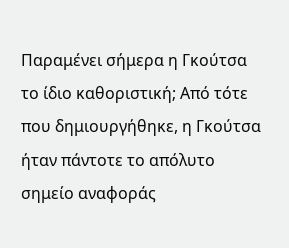Παραμένει σήμερα η Γκούτσα το ίδιο καθοριστική; Από τότε που δημιουργήθηκε, η Γκούτσα ήταν πάντοτε το απόλυτο σημείο αναφοράς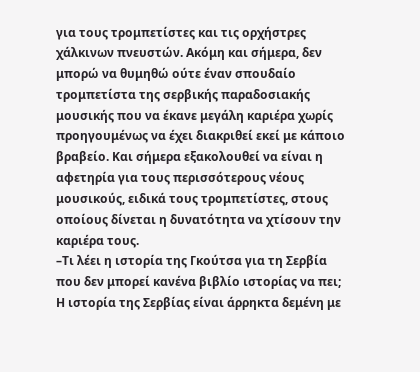για τους τρομπετίστες και τις ορχήστρες χάλκινων πνευστών. Ακόμη και σήμερα, δεν μπορώ να θυμηθώ ούτε έναν σπουδαίο τρομπετίστα της σερβικής παραδοσιακής μουσικής που να έκανε μεγάλη καριέρα χωρίς προηγουμένως να έχει διακριθεί εκεί με κάποιο βραβείο. Και σήμερα εξακολουθεί να είναι η αφετηρία για τους περισσότερους νέους μουσικούς, ειδικά τους τρομπετίστες, στους οποίους δίνεται η δυνατότητα να χτίσουν την καριέρα τους.
–Τι λέει η ιστορία της Γκούτσα για τη Σερβία που δεν μπορεί κανένα βιβλίο ιστορίας να πει; Η ιστορία της Σερβίας είναι άρρηκτα δεμένη με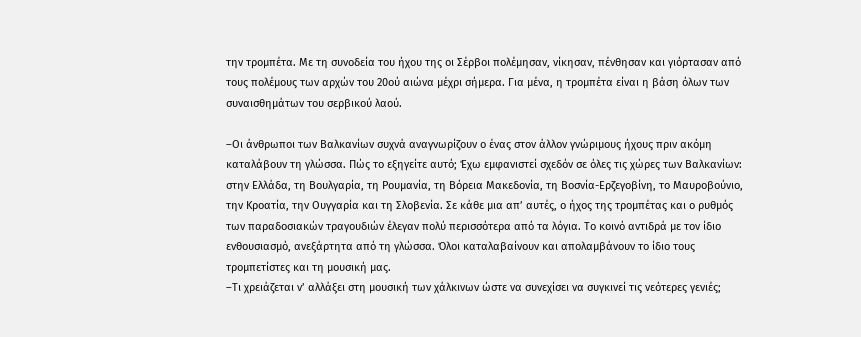την τρομπέτα. Με τη συνοδεία του ήχου της οι Σέρβοι πολέμησαν, νίκησαν, πένθησαν και γιόρτασαν από τους πολέμους των αρχών του 20ού αιώνα μέχρι σήμερα. Για μένα, η τρομπέτα είναι η βάση όλων των συναισθημάτων του σερβικού λαού.

–Οι άνθρωποι των Βαλκανίων συχνά αναγνωρίζουν ο ένας στον άλλον γνώριμους ήχους πριν ακόμη καταλάβουν τη γλώσσα. Πώς το εξηγείτε αυτό; Έχω εμφανιστεί σχεδόν σε όλες τις χώρες των Βαλκανίων: στην Ελλάδα, τη Βουλγαρία, τη Ρουμανία, τη Βόρεια Μακεδονία, τη Βοσνία-Ερζεγοβίνη, το Μαυροβούνιο, την Κροατία, την Ουγγαρία και τη Σλοβενία. Σε κάθε μια απ’ αυτές, ο ήχος της τρομπέτας και ο ρυθμός των παραδοσιακών τραγουδιών έλεγαν πολύ περισσότερα από τα λόγια. Το κοινό αντιδρά με τον ίδιο ενθουσιασμό, ανεξάρτητα από τη γλώσσα. Όλοι καταλαβαίνουν και απολαμβάνουν το ίδιο τους τρομπετίστες και τη μουσική μας.
–Τι χρειάζεται ν’ αλλάξει στη μουσική των χάλκινων ώστε να συνεχίσει να συγκινεί τις νεότερες γενιές;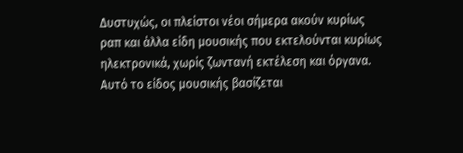Δυστυχώς, οι πλείστοι νέοι σήμερα ακούν κυρίως ραπ και άλλα είδη μουσικής που εκτελούνται κυρίως ηλεκτρονικά, χωρίς ζωντανή εκτέλεση και όργανα. Αυτό το είδος μουσικής βασίζεται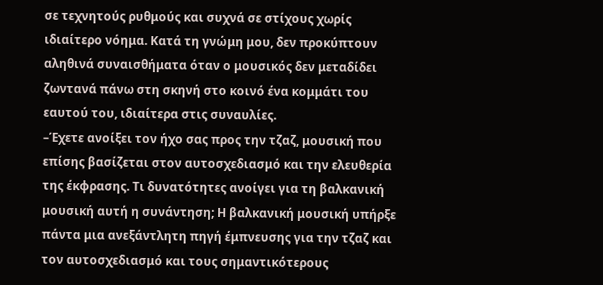σε τεχνητούς ρυθμούς και συχνά σε στίχους χωρίς ιδιαίτερο νόημα. Κατά τη γνώμη μου, δεν προκύπτουν αληθινά συναισθήματα όταν ο μουσικός δεν μεταδίδει ζωντανά πάνω στη σκηνή στο κοινό ένα κομμάτι του εαυτού του, ιδιαίτερα στις συναυλίες.
–Έχετε ανοίξει τον ήχο σας προς την τζαζ, μουσική που επίσης βασίζεται στον αυτοσχεδιασμό και την ελευθερία της έκφρασης. Τι δυνατότητες ανοίγει για τη βαλκανική μουσική αυτή η συνάντηση; Η βαλκανική μουσική υπήρξε πάντα μια ανεξάντλητη πηγή έμπνευσης για την τζαζ και τον αυτοσχεδιασμό και τους σημαντικότερους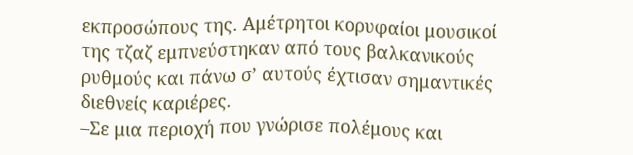εκπροσώπους της. Αμέτρητοι κορυφαίοι μουσικοί της τζαζ εμπνεύστηκαν από τους βαλκανικούς ρυθμούς και πάνω σ’ αυτούς έχτισαν σημαντικές διεθνείς καριέρες.
–Σε μια περιοχή που γνώρισε πολέμους και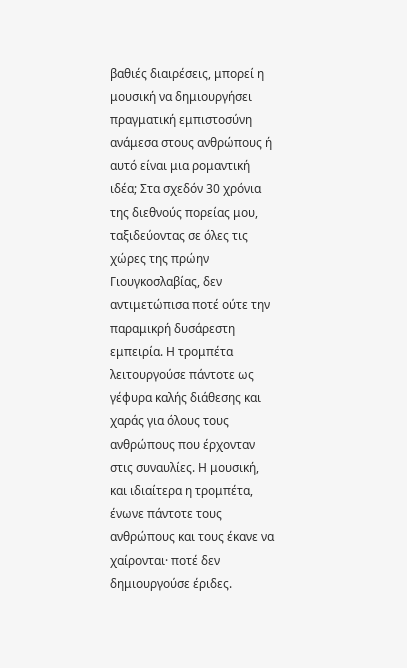βαθιές διαιρέσεις, μπορεί η μουσική να δημιουργήσει πραγματική εμπιστοσύνη ανάμεσα στους ανθρώπους ή αυτό είναι μια ρομαντική ιδέα; Στα σχεδόν 30 χρόνια της διεθνούς πορείας μου, ταξιδεύοντας σε όλες τις χώρες της πρώην Γιουγκοσλαβίας, δεν αντιμετώπισα ποτέ ούτε την παραμικρή δυσάρεστη εμπειρία. Η τρομπέτα λειτουργούσε πάντοτε ως γέφυρα καλής διάθεσης και χαράς για όλους τους ανθρώπους που έρχονταν στις συναυλίες. Η μουσική, και ιδιαίτερα η τρομπέτα, ένωνε πάντοτε τους ανθρώπους και τους έκανε να χαίρονται· ποτέ δεν δημιουργούσε έριδες.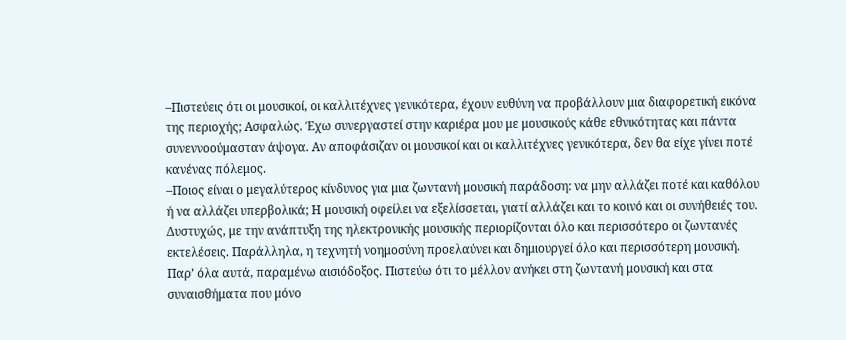–Πιστεύεις ότι οι μουσικοί, οι καλλιτέχνες γενικότερα, έχουν ευθύνη να προβάλλουν μια διαφορετική εικόνα της περιοχής; Ασφαλώς. Έχω συνεργαστεί στην καριέρα μου με μουσικούς κάθε εθνικότητας και πάντα συνεννοούμασταν άψογα. Αν αποφάσιζαν οι μουσικοί και οι καλλιτέχνες γενικότερα, δεν θα είχε γίνει ποτέ κανένας πόλεμος.
–Ποιος είναι ο μεγαλύτερος κίνδυνος για μια ζωντανή μουσική παράδοση: να μην αλλάζει ποτέ και καθόλου ή να αλλάζει υπερβολικά; Η μουσική οφείλει να εξελίσσεται, γιατί αλλάζει και το κοινό και οι συνήθειές του. Δυστυχώς, με την ανάπτυξη της ηλεκτρονικής μουσικής περιορίζονται όλο και περισσότερο οι ζωντανές εκτελέσεις. Παράλληλα, η τεχνητή νοημοσύνη προελαύνει και δημιουργεί όλο και περισσότερη μουσική. Παρ’ όλα αυτά, παραμένω αισιόδοξος. Πιστεύω ότι το μέλλον ανήκει στη ζωντανή μουσική και στα συναισθήματα που μόνο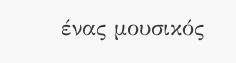ένας μουσικός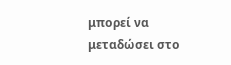μπορεί να μεταδώσει στο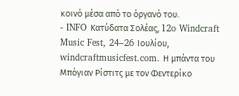κοινό μέσα από το όργανό του.
- INFO Κατύδατα Σολέας, 12o Windcraft Music Fest, 24–26 Ιουλίου, windcraftmusicfest.com. Η μπάντα του Μπόγιαν Ρίστιτς με τον Φεντερίκο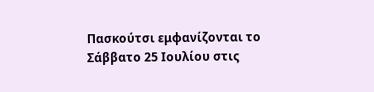Πασκούτσι εμφανίζονται το Σάββατο 25 Ιουλίου στις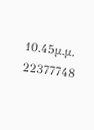10.45μ.μ. 22377748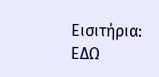Εισιτήρια: ΕΔΩ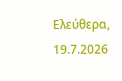Ελεύθερα, 19.7.2026